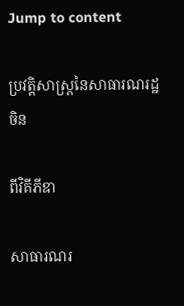Jump to content

ប្រវត្តិសាស្ត្រនៃសាធារណរដ្ឋចិន

ពីវិគីភីឌា

សាធារណរ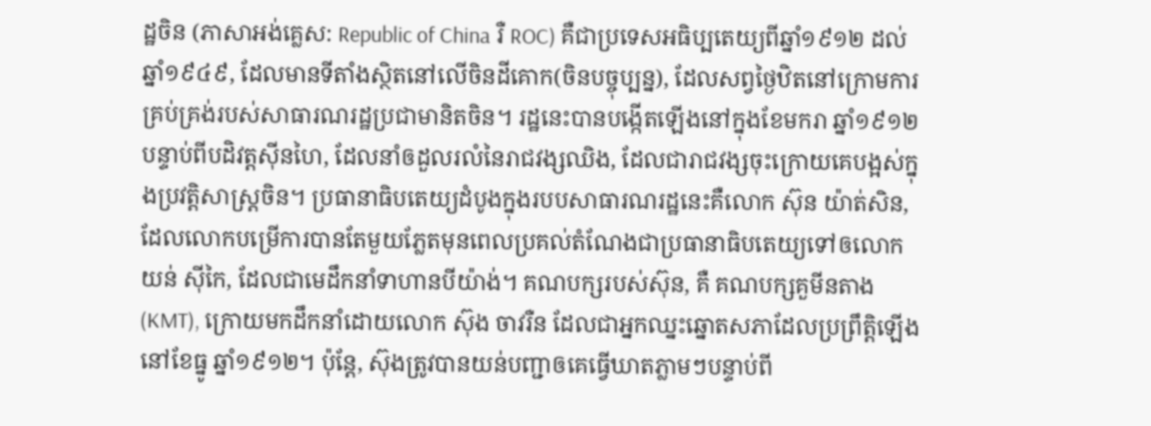ដ្ឋចិន (ភាសាអង់គ្លេស: Republic of China រឺ ROC) គឺជាប្រទេសអធិប្បតេយ្យពីឆ្នាំ១៩១២ ដល់ឆ្នាំ១៩៤៩, ដែលមានទីតាំងស្ថិតនៅលើចិនដីគោក(ចិនបច្ចុប្បន្ន), ដែលសព្វថ្ងៃឋិតនៅក្រោមការគ្រប់គ្រង់របស់សាធារណរដ្ឋប្រជាមានិតចិន។ រដ្ឋនេះបានបង្កើតឡើងនៅក្នុងខែមករា ឆ្នាំ១៩១២ បន្ទាប់ពីបដិវត្តស៊ីនហៃ, ដែលនាំឲដួលរលំនៃរាជវង្សឈិង, ដែលជារាជវង្សចុះក្រោយគេបង្អស់ក្នុងប្រវត្តិសាស្រ្តចិន។ ប្រធានាធិបតេយ្យដំបូងក្នុងរបបសាធារណរដ្ឋនេះគឺលោក ស៊ុន យ៉ាត់សិន, ដែលលោកបម្រើការបានតែមួយភ្លែតមុនពេលប្រគល់តំណែងជាប្រធានាធិបតេយ្យទៅឲលោក យន់ ស៊ីកៃ, ដែលជាមេដឹកនាំទាហានបីយ៉ាង់។ គណបក្សរបស់ស៊ុន, គឺ គណបក្សគួមីនតាង(KMT), ក្រោយមកដឹកនាំដោយលោក ស៊ុង ចាវរឺន ដែលជាអ្នកឈ្នះឆ្នោតសភាដែលប្រព្រឹត្តិឡើងនៅខែធ្នូ ឆ្នាំ១៩១២។ ប៉ុន្តែ, ស៊ុងត្រូវបានយន់បញ្ជាឲគេធ្វើឃាតភ្លាមៗបន្ទាប់ពី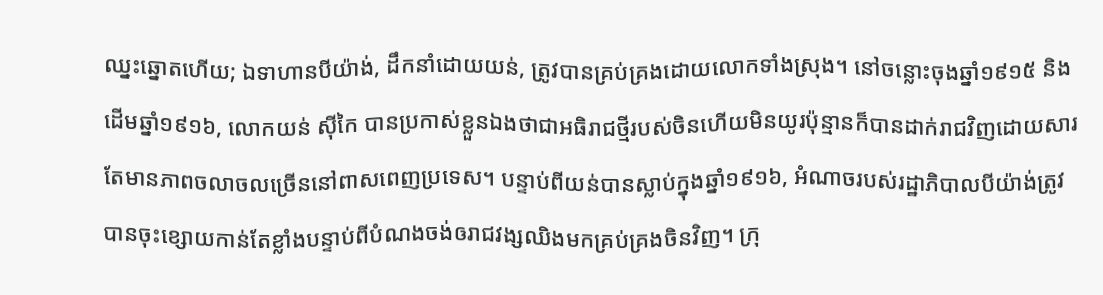ឈ្នះឆ្នោតហើយ; ឯទាហានបីយ៉ាង់, ដឹកនាំដោយយន់, ត្រូវបានគ្រប់គ្រងដោយលោកទាំងស្រុង។ នៅចន្លោះចុងឆ្នាំ១៩១៥ និងដើមឆ្នាំ១៩១៦, លោកយន់ ស៊ីកៃ បានប្រកាស់ខ្លួនឯងថាជាអធិរាជថ្មីរបស់ចិនហើយមិនយូរប៉ុន្មានក៏បានដាក់រាជវិញដោយសារតែមានភាពចលាចលច្រើននៅពាសពេញប្រទេស។ បន្ទាប់ពីយន់បានស្លាប់ក្នុងឆ្នាំ១៩១៦, អំណាចរបស់រដ្ឋាភិបាលបីយ៉ាង់ត្រូវបានចុះខ្សោយកាន់តែខ្លាំងបន្ទាប់ពីបំណងចង់ឲរាជវង្សឈិងមកគ្រប់គ្រងចិនវិញ។ ក្រុ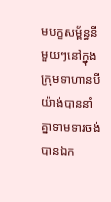មបក្ខសម្ព័ន្ធនីមួយៗនៅក្នុងក្រុមទាហានបីយ៉ាង់បាននាំគ្នាទាមទារចង់បានឯក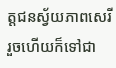ត្តជនស្វ័យភាពសេរីរួចហើយក៏ទៅជា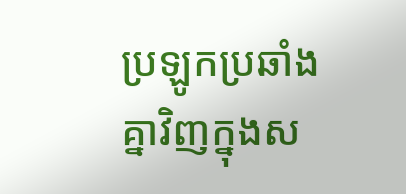ប្រឡូកប្រឆាំងគ្នាវិញក្នុងស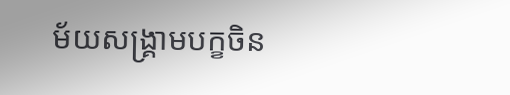ម័យសង្គ្រាមបក្ខចិន